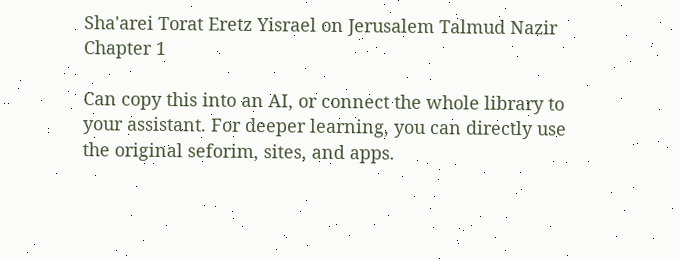Sha'arei Torat Eretz Yisrael on Jerusalem Talmud Nazir Chapter 1

Can copy this into an AI, or connect the whole library to your assistant. For deeper learning, you can directly use the original seforim, sites, and apps.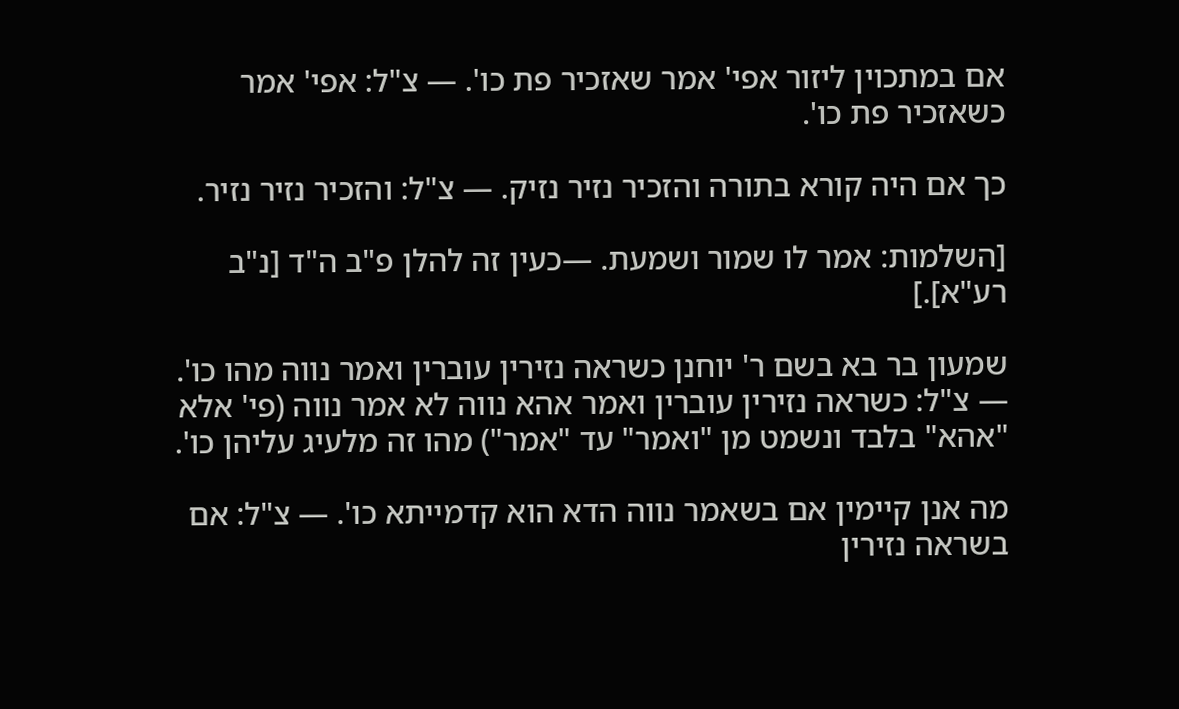אם במתכוין ליזור אפי' אמר שאזכיר פת כו'. — צ"ל: אפי' אמר כשאזכיר פת כו'.

כך אם היה קורא בתורה והזכיר נזיר נזיק. — צ"ל: והזכיר נזיר נזיר.

[השלמות: אמר לו שמור ושמעת. —כעין זה להלן פ"ב ה"ד [נ"ב רע"א].]

שמעון בר בא בשם ר' יוחנן כשראה נזירין עוברין ואמר נווה מהו כו'. — צ"ל: כשראה נזירין עוברין ואמר אהא נווה לא אמר נווה (פי' אלא "אהא" בלבד ונשמט מן "ואמר" עד "אמר") מהו זה מלעיג עליהן כו'.

מה אנן קיימין אם בשאמר נווה הדא הוא קדמייתא כו'. — צ"ל: אם בשראה נזירין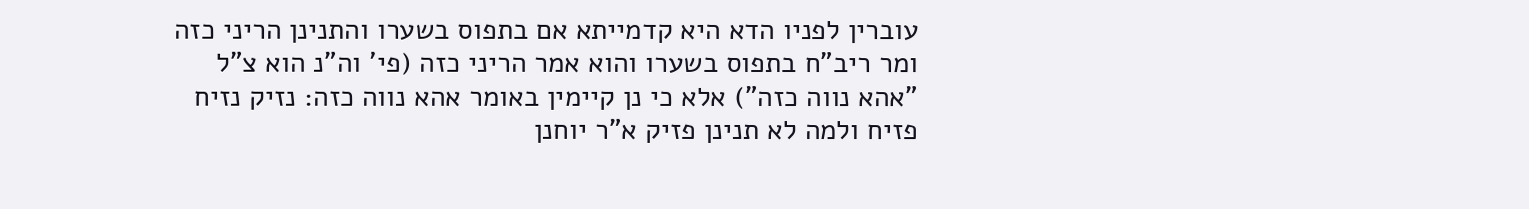עוברין לפניו הדא היא קדמייתא אם בתפוס בשערו והתנינן הריני כזה ומר ריב"ח בתפוס בשערו והוא אמר הריני כזה (פי' וה"נ הוא צ"ל "אהא נווה כזה") אלא כי נן קיימין באומר אהא נווה כזה: נזיק נזיח פזיח ולמה לא תנינן פזיק א"ר יוחנן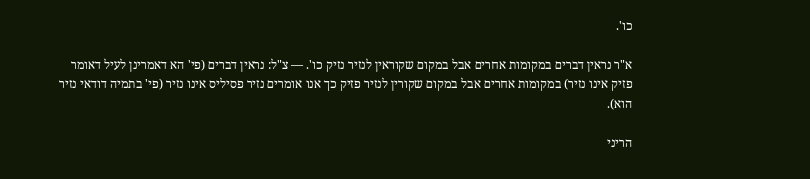כו'.

א"ר נראין דברים במקומות אחרים אבל במקום שקוראין לנזיר נזיק כו'. — צ"ל: נראין דברים (פי' הא דאמרינן לעיל דאומר פזיק אינו נזיר) במקומות אחרים אבל במקום שקורין לנזיר פזיק כך אנו אומרים נזיר פסיליס אינו נזיר (פי' בתמיה דודאי נזיר הוא).

הריני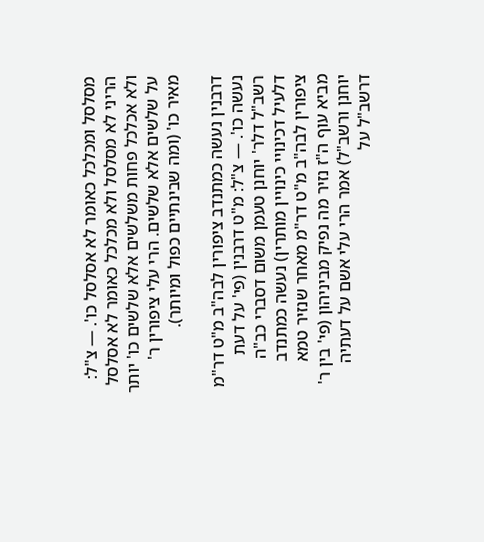מסלסל ומכלכל כאומר לא אסלסל כו'. — צ"ל: הריני לא מסלסל ולא מכלכל כאומר לא אסלסל ולא אכלכל פחות משלשים אלא שלשים כו' יותר על שלשים אלא שלשים. הרי עלי ציפורין ר' מאיר כו' (ומה שבינתיים כפול ומיותר).

דרבנין נעשה כמתנדב ציפורין לבה"ב מ"ט דר"מ נעשה כו'. — צ"ל: מ"ט דרבנין (פי' על דעת רשב"ל דלר' יוחנן טעמן משום דסברי כב"ה דלעיל דכינויי כינויין מותרין) נעשה כמתנדב ציפורין לבה"ב מ"ט דר"מ מאחר שנזיר טמא מביא עוף ה"ז נזיר מה נפיק מביניהון (פי' בין ר' יוחנן ורשב"ל) אמר הרי עלי אשם על דעתיה דרשב"ל על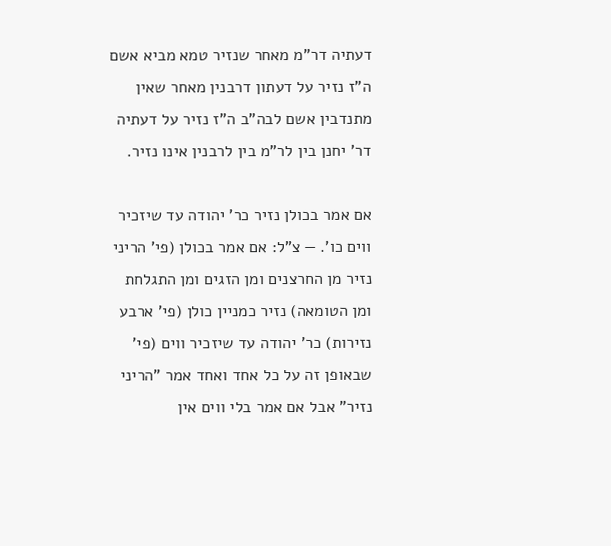דעתיה דר"מ מאחר שנזיר טמא מביא אשם ה"ז נזיר על דעתון דרבנין מאחר שאין מתנדבין אשם לבה"ב ה"ז נזיר על דעתיה דר' יחנן בין לר"מ בין לרבנין אינו נזיר.

אם אמר בכולן נזיר כר' יהודה עד שיזכיר ווים כו'. — צ"ל: אם אמר בכולן (פי' הריני נזיר מן החרצנים ומן הזגים ומן התגלחת ומן הטומאה) נזיר כמניין כולן (פי' ארבע נזירות) כר' יהודה עד שיזכיר ווים (פי' שבאופן זה על כל אחד ואחד אמר "הריני נזיר" אבל אם אמר בלי ווים אין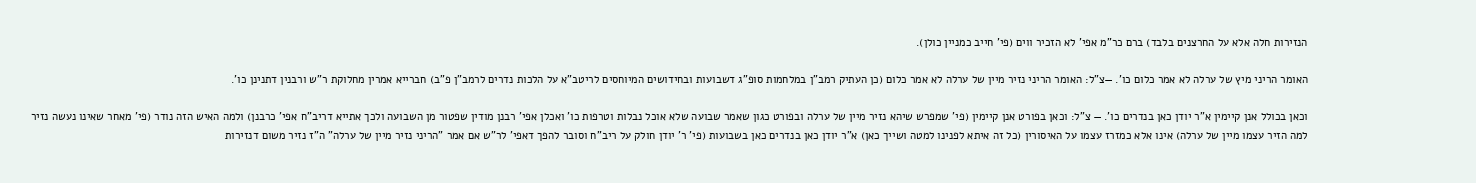הנזירות חלה אלא על החרצנים בלבד) ברם כר"מ אפי' לא הזכיר ווים (פי' חייב כמניין כולן).

האומר הריני מיץ של ערלה לא אמר כלום כו'. —צ"ל: האומר הריני נזיר מיין של ערלה לא אמר כלום (כן העתיק רמב"ן במלחמות סופ"ג דשבועות ובחידושים המיוחסים לריטב"א על הלכות נדרים לרמב"ן פ"ב) חברייא אמרין מחלוקת ר"ש ורבנין דתנינן כו'.

וכאן בכולל אנן קיימין א"ר יודן כאן בנדרים כו'. — צ"ל: וכאן בפורט אנן קיימין (פי' שמפרש שיהא נזיר מיין של ערלה ובפורט כגון שאמר שבועה שלא אוכל נבלות וטרפות כו' ואכלן אפי' רבנן מודין שפטור מן השבועה ולכך אתייא דריב"ח אפי' כרבנן) ולמה האיש הזה נודר (פי' מאחר שאינו נעשה נזיר למה הזיר עצמו מיין של ערלה) אינו אלא כמזרז עצמו על האיסורין (כל זה איתא לפנינו למטה ושייך כאן) א"ר יודן כאן בנדרים כאן בשבועות (פי' ר' יודן חולק על ריב"ח וסובר להפך דאפי' לר"ש אם אמר "הריני נזיר מיין של ערלה" ה"ז נזיר משום דנזירות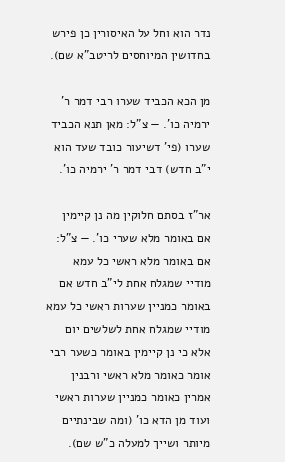נדר הוא וחל על האיסורין כן פירש בחדושין המיוחסים לריטב"א שם).

מן הכא הכביד שערו רבי דמר ר' ירמיה כו'. — צ"ל: מאן תנא הכביד שערו (פי' דשיעור כובד שעד הוא י"ב חדש) דבי דמר ר' ירמיה כו'.

אר"ז בסתם חלוקין מה נן קיימין אם באומר מלא שערי כו'. — צ"ל: אם באומר מלא ראשי כל עמא מודיי שמגלח אחת לי"ב חדש אם באומר כמניין שערות ראשי כל עמא מודיי שמגלח אחת לשלשים יום אלא כי נן קיימין באומר כשער רבי אומר כאומר מלא ראשי ורבנין אמרין כאומר כמניין שערות ראשי ועוד מן הדא כו' (ומה שבינתיים מיותר ושייך למעלה כ"ש שם).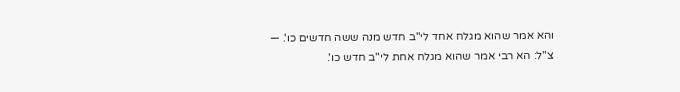והא אמר שהוא מגלח אחד לי"ב חדש מנה ששה חדשים כו'. — צ"ל: הא רבי אמר שהוא מגלח אחת לי"ב חדש כו'.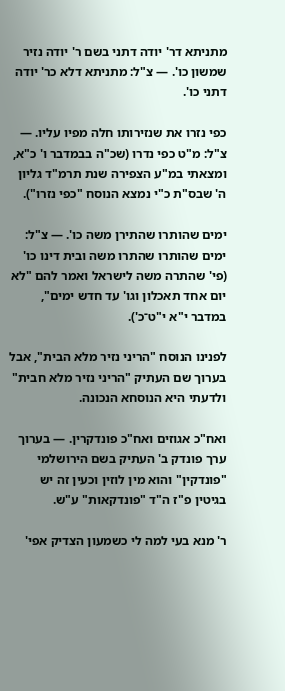מתניתא דר' יודה דתני בשם ר' יודה נזיר שמשון כו'. — צ"ל: מתניתא דלא כר' יודה דתני כו'.

כפי נזרו את שנזירותו חלה מפיו עליו. — צ"ל: מ"ט כפי נדרו (שכ"ה בבמדבר ו' כ"א, ומצאתי במ"ע הצפירה שנת תרמ"ד גליון ה' שבס"ת כ"י נמצא הנוסח "כפי נזרו").

ימים שהותרו שהתירן משה כו'. — צ"ל: ימים שהותרו שהתרו משה ובית דינו כו' (פי' שהתרה משה לישראל ואמר להם "לא יום אחד תאכלון וגו' עד חדש ימים", במדבר י"א י"ט־כ').

לפנינו הנוסח "הריני נזיר מלא הבית", אבל בערוך שם העתיק "הריני נזיר מלא חבית" ולדעתי היא הנוסחא הנכונה.

ואח"כ אגוזים ואח"כ פונדקרין. — בערוך ערך פונדק ב' העתיק בשם הירושלמי "פונדקין" והוא מין לוזין וכעין זה יש בגיטין פ"ז ה"ד "פונדקאות" ע"ש.

ר' מנא בעי למה לי כשמעון הצדיק אפי'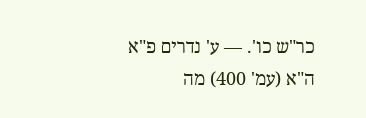כר"ש כו'. — ע' נדרים פ"א ה"א (עמ' 400) מה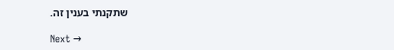שתקנתי בענין זה.

Next →